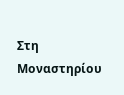Στη Μοναστηρίου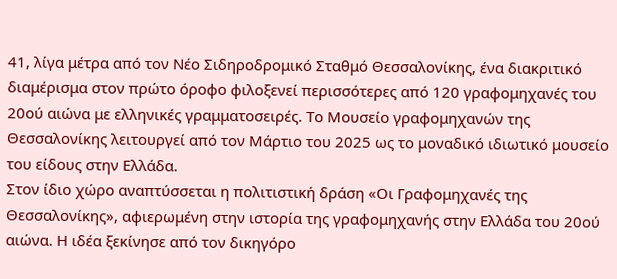41, λίγα μέτρα από τον Νέο Σιδηροδρομικό Σταθμό Θεσσαλονίκης, ένα διακριτικό διαμέρισμα στον πρώτο όροφο φιλοξενεί περισσότερες από 120 γραφομηχανές του 20ού αιώνα με ελληνικές γραμματοσειρές. Το Μουσείο γραφομηχανών της Θεσσαλονίκης λειτουργεί από τον Μάρτιο του 2025 ως το μοναδικό ιδιωτικό μουσείο του είδους στην Ελλάδα.
Στον ίδιο χώρο αναπτύσσεται η πολιτιστική δράση «Οι Γραφομηχανές της Θεσσαλονίκης», αφιερωμένη στην ιστορία της γραφομηχανής στην Ελλάδα του 20ού αιώνα. Η ιδέα ξεκίνησε από τον δικηγόρο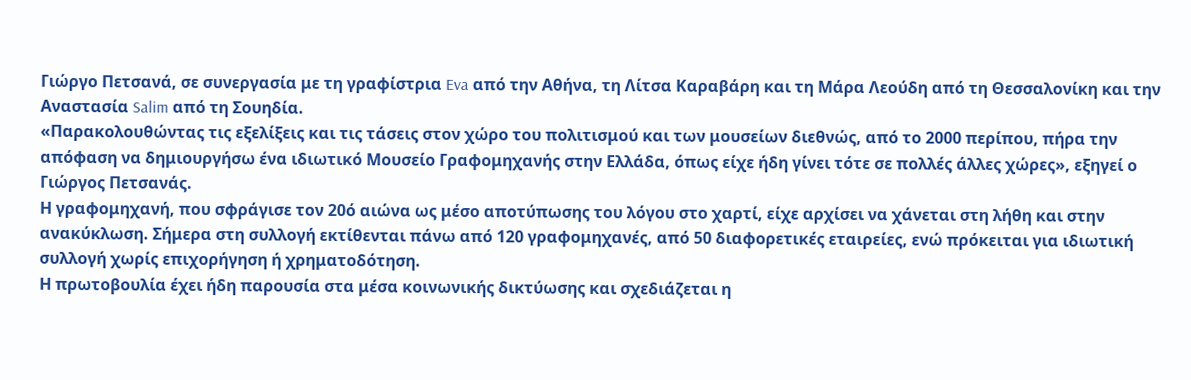Γιώργο Πετσανά, σε συνεργασία με τη γραφίστρια Eva από την Αθήνα, τη Λίτσα Καραβάρη και τη Μάρα Λεούδη από τη Θεσσαλονίκη και την Αναστασία Salim από τη Σουηδία.
«Παρακολουθώντας τις εξελίξεις και τις τάσεις στον χώρο του πολιτισμού και των μουσείων διεθνώς, από το 2000 περίπου, πήρα την απόφαση να δημιουργήσω ένα ιδιωτικό Μουσείο Γραφομηχανής στην Ελλάδα, όπως είχε ήδη γίνει τότε σε πολλές άλλες χώρες», εξηγεί ο Γιώργος Πετσανάς.
Η γραφομηχανή, που σφράγισε τον 20ό αιώνα ως μέσο αποτύπωσης του λόγου στο χαρτί, είχε αρχίσει να χάνεται στη λήθη και στην ανακύκλωση. Σήμερα στη συλλογή εκτίθενται πάνω από 120 γραφομηχανές, από 50 διαφορετικές εταιρείες, ενώ πρόκειται για ιδιωτική συλλογή χωρίς επιχορήγηση ή χρηματοδότηση.
Η πρωτοβουλία έχει ήδη παρουσία στα μέσα κοινωνικής δικτύωσης και σχεδιάζεται η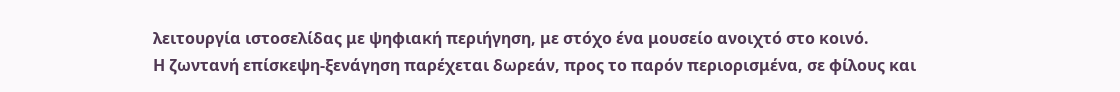λειτουργία ιστοσελίδας με ψηφιακή περιήγηση, με στόχο ένα μουσείο ανοιχτό στο κοινό.
Η ζωντανή επίσκεψη-ξενάγηση παρέχεται δωρεάν, προς το παρόν περιορισμένα, σε φίλους και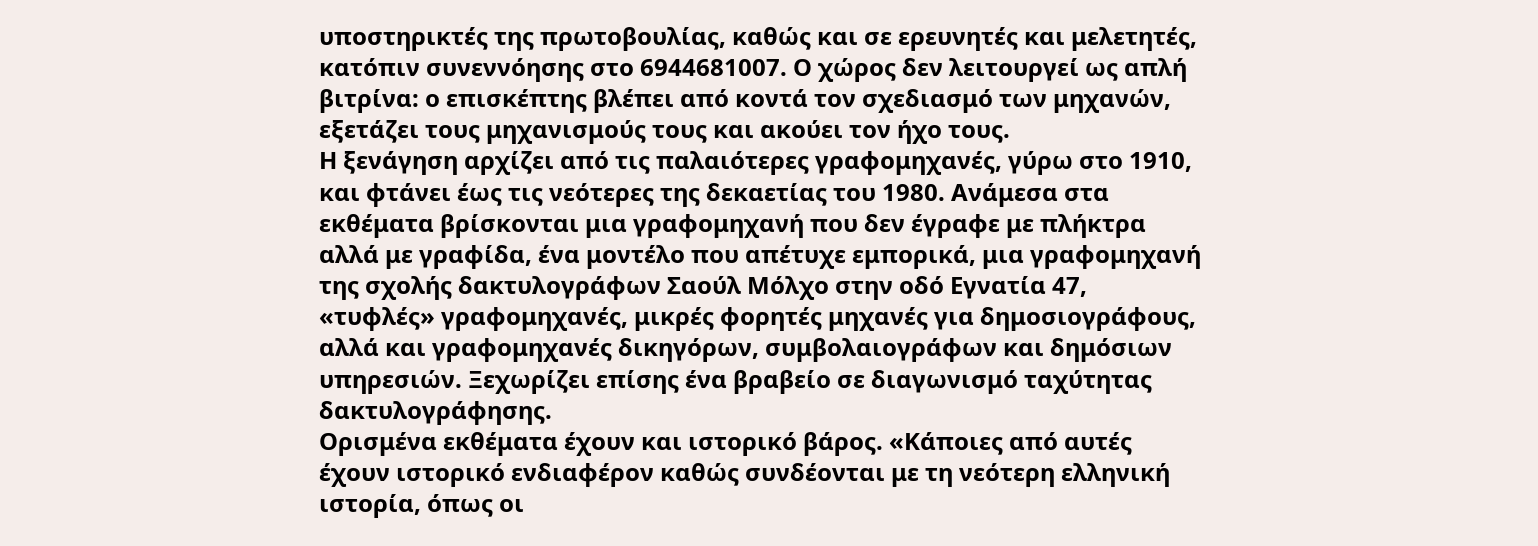υποστηρικτές της πρωτοβουλίας, καθώς και σε ερευνητές και μελετητές, κατόπιν συνεννόησης στο 6944681007. Ο χώρος δεν λειτουργεί ως απλή βιτρίνα: ο επισκέπτης βλέπει από κοντά τον σχεδιασμό των μηχανών, εξετάζει τους μηχανισμούς τους και ακούει τον ήχο τους.
Η ξενάγηση αρχίζει από τις παλαιότερες γραφομηχανές, γύρω στο 1910, και φτάνει έως τις νεότερες της δεκαετίας του 1980. Ανάμεσα στα εκθέματα βρίσκονται μια γραφομηχανή που δεν έγραφε με πλήκτρα αλλά με γραφίδα, ένα μοντέλο που απέτυχε εμπορικά, μια γραφομηχανή της σχολής δακτυλογράφων Σαούλ Μόλχο στην οδό Εγνατία 47, «τυφλές» γραφομηχανές, μικρές φορητές μηχανές για δημοσιογράφους, αλλά και γραφομηχανές δικηγόρων, συμβολαιογράφων και δημόσιων υπηρεσιών. Ξεχωρίζει επίσης ένα βραβείο σε διαγωνισμό ταχύτητας δακτυλογράφησης.
Ορισμένα εκθέματα έχουν και ιστορικό βάρος. «Κάποιες από αυτές έχουν ιστορικό ενδιαφέρον καθώς συνδέονται με τη νεότερη ελληνική ιστορία, όπως οι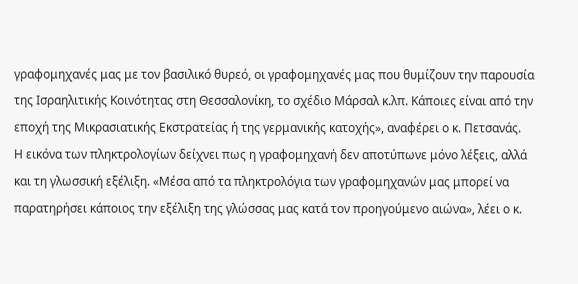γραφομηχανές μας με τον βασιλικό θυρεό, οι γραφομηχανές μας που θυμίζουν την παρουσία της Ισραηλιτικής Κοινότητας στη Θεσσαλονίκη, το σχέδιο Μάρσαλ κ.λπ. Κάποιες είναι από την εποχή της Μικρασιατικής Εκστρατείας ή της γερμανικής κατοχής», αναφέρει ο κ. Πετσανάς.
Η εικόνα των πληκτρολογίων δείχνει πως η γραφομηχανή δεν αποτύπωνε μόνο λέξεις, αλλά και τη γλωσσική εξέλιξη. «Μέσα από τα πληκτρολόγια των γραφομηχανών μας μπορεί να παρατηρήσει κάποιος την εξέλιξη της γλώσσας μας κατά τον προηγούμενο αιώνα», λέει ο κ.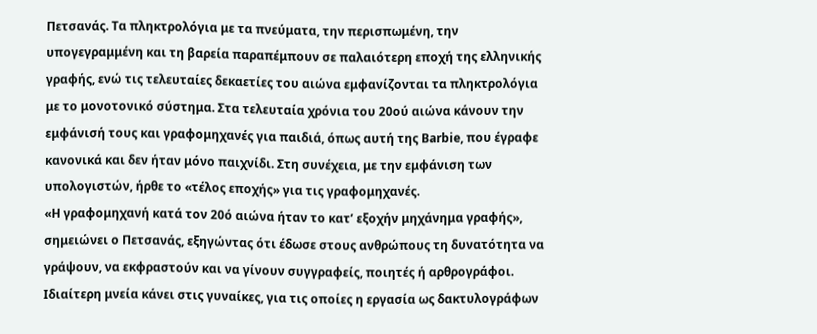Πετσανάς. Τα πληκτρολόγια με τα πνεύματα, την περισπωμένη, την υπογεγραμμένη και τη βαρεία παραπέμπουν σε παλαιότερη εποχή της ελληνικής γραφής, ενώ τις τελευταίες δεκαετίες του αιώνα εμφανίζονται τα πληκτρολόγια με το μονοτονικό σύστημα. Στα τελευταία χρόνια του 20ού αιώνα κάνουν την εμφάνισή τους και γραφομηχανές για παιδιά, όπως αυτή της Barbie, που έγραφε κανονικά και δεν ήταν μόνο παιχνίδι. Στη συνέχεια, με την εμφάνιση των υπολογιστών, ήρθε το «τέλος εποχής» για τις γραφομηχανές.
«Η γραφομηχανή κατά τον 20ό αιώνα ήταν το κατ’ εξοχήν μηχάνημα γραφής», σημειώνει ο Πετσανάς, εξηγώντας ότι έδωσε στους ανθρώπους τη δυνατότητα να γράψουν, να εκφραστούν και να γίνουν συγγραφείς, ποιητές ή αρθρογράφοι.
Ιδιαίτερη μνεία κάνει στις γυναίκες, για τις οποίες η εργασία ως δακτυλογράφων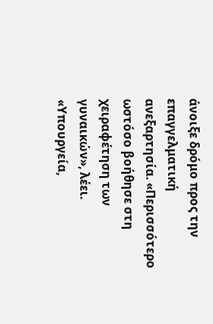άνοιξε δρόμο προς την επαγγελματική ανεξαρτησία. «Περισσότερο ωστόσο βοήθησε στη χειραφέτηση των γυναικών», λέει. «Υπουργεία,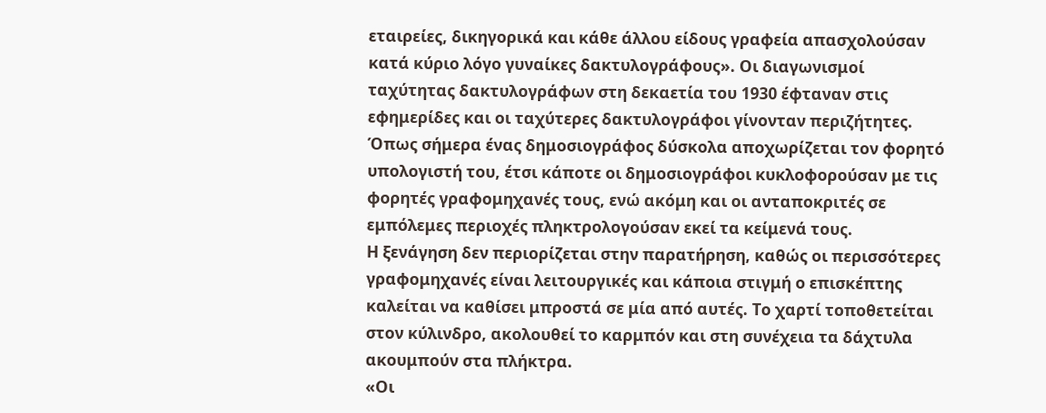εταιρείες, δικηγορικά και κάθε άλλου είδους γραφεία απασχολούσαν κατά κύριο λόγο γυναίκες δακτυλογράφους». Οι διαγωνισμοί ταχύτητας δακτυλογράφων στη δεκαετία του 1930 έφταναν στις εφημερίδες και οι ταχύτερες δακτυλογράφοι γίνονταν περιζήτητες.
Όπως σήμερα ένας δημοσιογράφος δύσκολα αποχωρίζεται τον φορητό υπολογιστή του, έτσι κάποτε οι δημοσιογράφοι κυκλοφορούσαν με τις φορητές γραφομηχανές τους, ενώ ακόμη και οι ανταποκριτές σε εμπόλεμες περιοχές πληκτρολογούσαν εκεί τα κείμενά τους.
Η ξενάγηση δεν περιορίζεται στην παρατήρηση, καθώς οι περισσότερες γραφομηχανές είναι λειτουργικές και κάποια στιγμή ο επισκέπτης καλείται να καθίσει μπροστά σε μία από αυτές. Το χαρτί τοποθετείται στον κύλινδρο, ακολουθεί το καρμπόν και στη συνέχεια τα δάχτυλα ακουμπούν στα πλήκτρα.
«Οι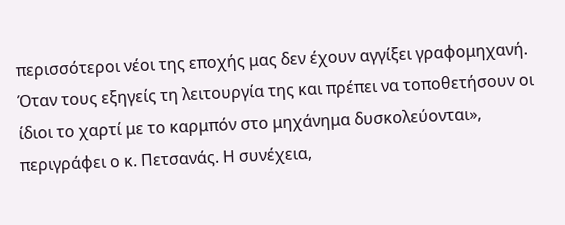περισσότεροι νέοι της εποχής μας δεν έχουν αγγίξει γραφομηχανή. Όταν τους εξηγείς τη λειτουργία της και πρέπει να τοποθετήσουν οι ίδιοι το χαρτί με το καρμπόν στο μηχάνημα δυσκολεύονται», περιγράφει ο κ. Πετσανάς. Η συνέχεια,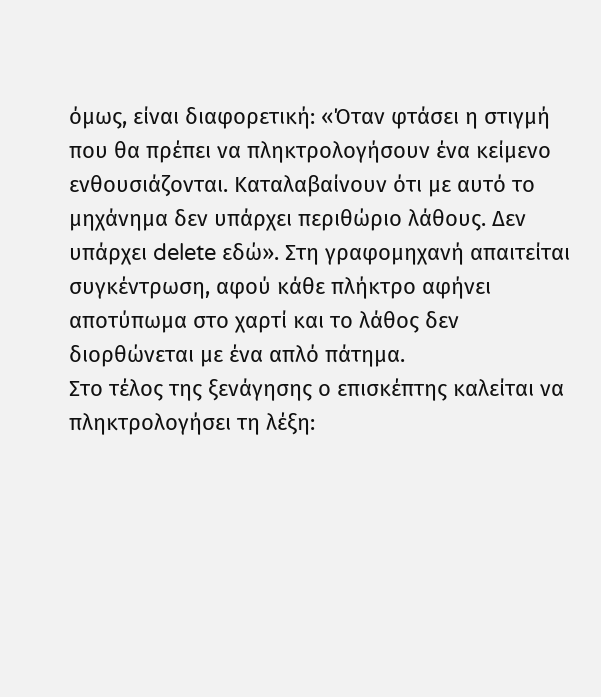όμως, είναι διαφορετική: «Όταν φτάσει η στιγμή που θα πρέπει να πληκτρολογήσουν ένα κείμενο ενθουσιάζονται. Καταλαβαίνουν ότι με αυτό το μηχάνημα δεν υπάρχει περιθώριο λάθους. Δεν υπάρχει delete εδώ». Στη γραφομηχανή απαιτείται συγκέντρωση, αφού κάθε πλήκτρο αφήνει αποτύπωμα στο χαρτί και το λάθος δεν διορθώνεται με ένα απλό πάτημα.
Στο τέλος της ξενάγησης ο επισκέπτης καλείται να πληκτρολογήσει τη λέξη: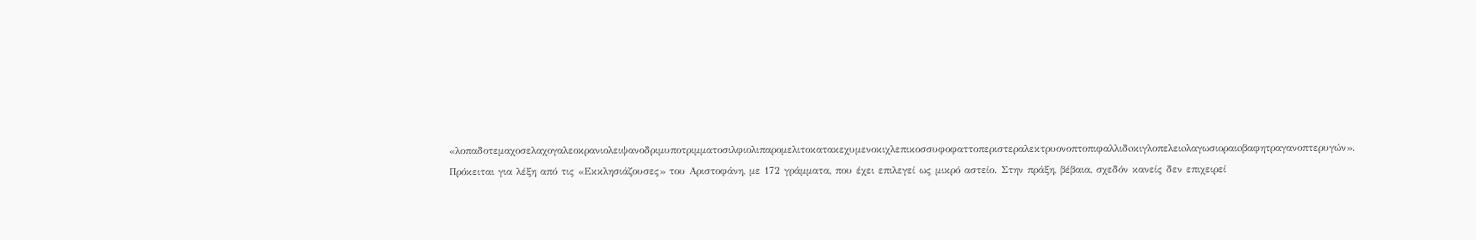«λοπαδοτεμαχοσελαχογαλεοκρανιολειψανοδριμυποτριμματοσιλφιολιπαρομελιτοκατακεχυμενοκιχλεπικοσσυφοφαττοπεριστεραλεκτρυονοπτοπιφαλλιδoκιγλοπελειoλαγωσιοραιoβαφητραγανοπτερυγών». Πρόκειται για λέξη από τις «Εκκλησιάζουσες» του Αριστοφάνη, με 172 γράμματα, που έχει επιλεγεί ως μικρό αστείο. Στην πράξη, βέβαια, σχεδόν κανείς δεν επιχειρεί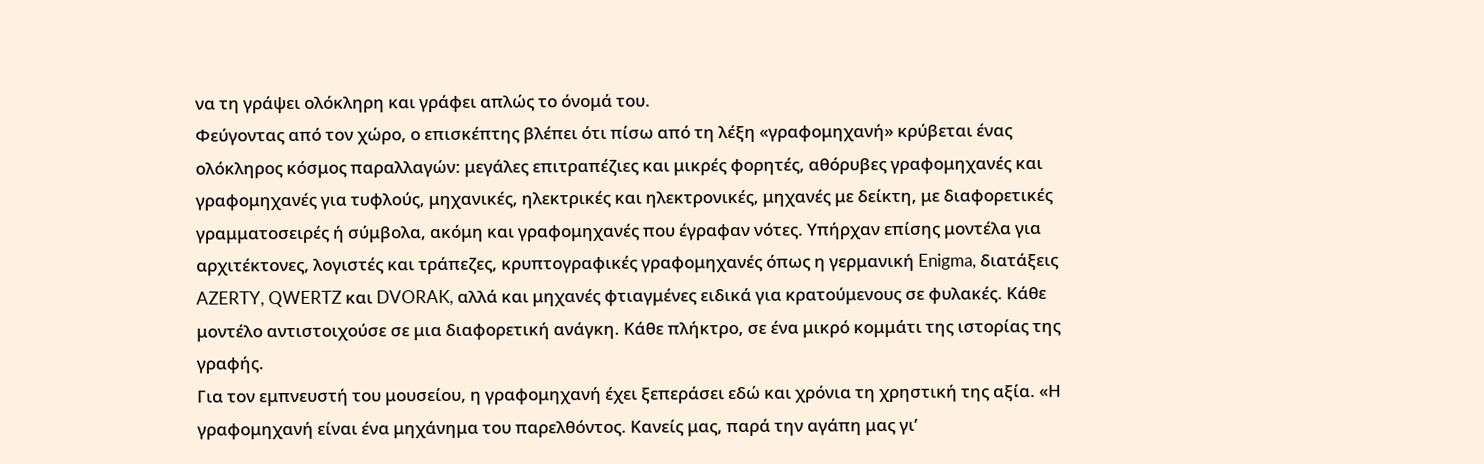να τη γράψει ολόκληρη και γράφει απλώς το όνομά του.
Φεύγοντας από τον χώρο, ο επισκέπτης βλέπει ότι πίσω από τη λέξη «γραφομηχανή» κρύβεται ένας ολόκληρος κόσμος παραλλαγών: μεγάλες επιτραπέζιες και μικρές φορητές, αθόρυβες γραφομηχανές και γραφομηχανές για τυφλούς, μηχανικές, ηλεκτρικές και ηλεκτρονικές, μηχανές με δείκτη, με διαφορετικές γραμματοσειρές ή σύμβολα, ακόμη και γραφομηχανές που έγραφαν νότες. Υπήρχαν επίσης μοντέλα για αρχιτέκτονες, λογιστές και τράπεζες, κρυπτογραφικές γραφομηχανές όπως η γερμανική Enigma, διατάξεις AZERTY, QWERTZ και DVORAK, αλλά και μηχανές φτιαγμένες ειδικά για κρατούμενους σε φυλακές. Κάθε μοντέλο αντιστοιχούσε σε μια διαφορετική ανάγκη. Κάθε πλήκτρο, σε ένα μικρό κομμάτι της ιστορίας της γραφής.
Για τον εμπνευστή του μουσείου, η γραφομηχανή έχει ξεπεράσει εδώ και χρόνια τη χρηστική της αξία. «Η γραφομηχανή είναι ένα μηχάνημα του παρελθόντος. Κανείς μας, παρά την αγάπη μας γι’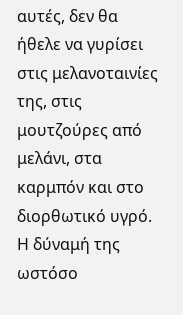αυτές, δεν θα ήθελε να γυρίσει στις μελανοταινίες της, στις μουτζούρες από μελάνι, στα καρμπόν και στο διορθωτικό υγρό. Η δύναμή της ωστόσο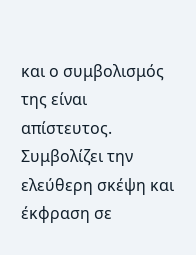και ο συμβολισμός της είναι απίστευτος. Συμβολίζει την ελεύθερη σκέψη και έκφραση σε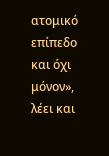ατομικό επίπεδο και όχι μόνον», λέει και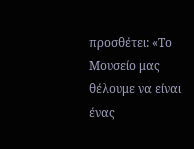προσθέτει: «Το Μουσείο μας θέλουμε να είναι ένας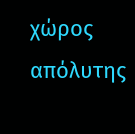χώρος απόλυτης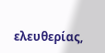ελευθερίας,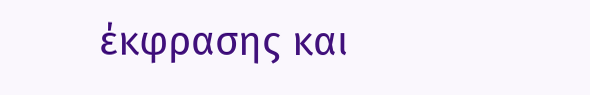έκφρασης και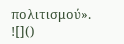πολιτισμού».
![]()